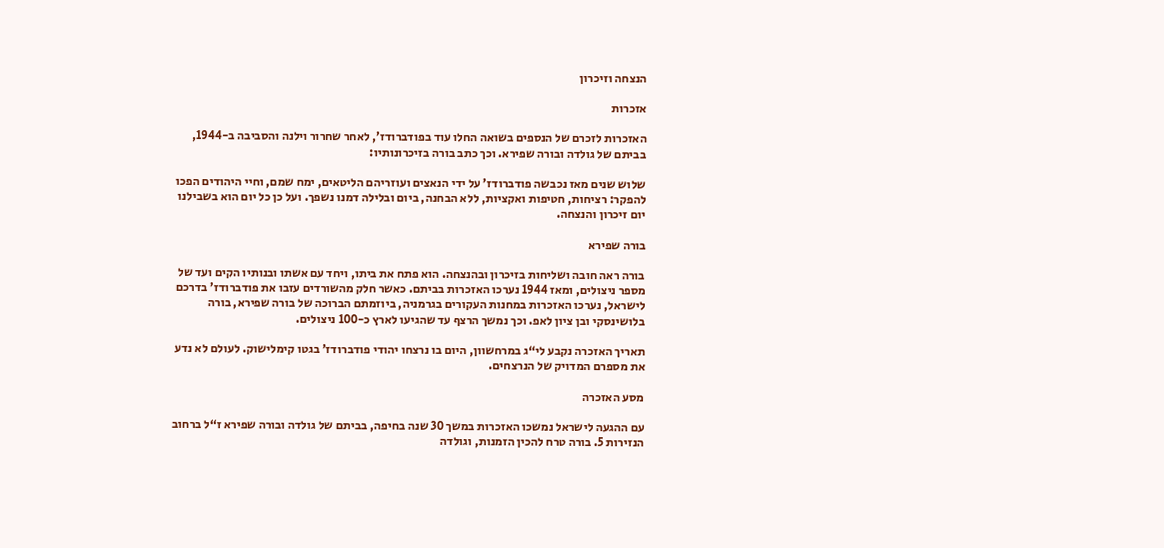הנצחה וזיכרון

אזכרות

האזכרות לזכרם של הנספים בשואה החלו עוד בפודברודז’, לאחר שחרור וילנה והסביבה ב-1944, בביתם של גולדה ובורה שפירא. וכך כתב בורה בזיכרונותיו:

שלוש שנים מאז נכבשה פודברודז’ על ידי הנאצים ועוזריהם הליטאים, ימח שמם, וחיי היהודים הפכו להפקר: רציחות, חטיפות ואקציות, ללא הבחנה, ביום ובלילה דמנו נשפך. ועל כן כל יום הוא בשבילנו יום זיכרון והנצחה.

בורה שפירא

בורה ראה חובה ושליחות בזיכרון ובהנצחה. הוא פתח את ביתו, ויחד עם אשתו ובנותיו הקים ועד של מספר ניצולים, ומאז 1944 נערכו האזכרות בביתם. כאשר חלק מהשורדים עזבו את פודברודז’ בדרכם לישראל, נערכו האזכרות במחנות העקורים בגרמניה, ביוזמתם הברוכה של בורה שפירא, בורה בלושינסקי ובן ציון לאפ. וכך נמשך הרצף עד שהגיעו לארץ כ-100 ניצולים.

תאריך האזכרה נקבע לי“ג במרחשוון, היום בו נרצחו יהודי פודברודז’ בגטו קימלישוק. לעולם לא נדע את מספרם המדויק של הנרצחים.

מסע האזכרה

עם ההגעה לישראל נמשכו האזכרות במשך 30 שנה בחיפה, בביתם של גולדה ובורה שפירא ז“ל ברחוב הנזירות 5. בורה טרח להכין הזמנות, וגולדה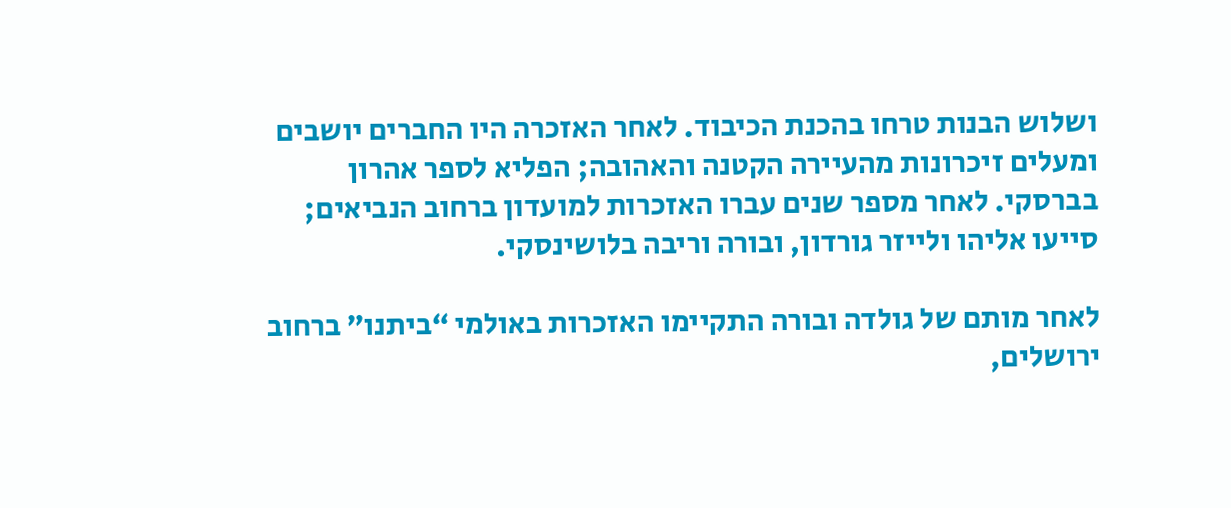ושלוש הבנות טרחו בהכנת הכיבוד. לאחר האזכרה היו החברים יושבים ומעלים זיכרונות מהעיירה הקטנה והאהובה; הפליא לספר אהרון בברסקי. לאחר מספר שנים עברו האזכרות למועדון ברחוב הנביאים; סייעו אליהו ולייזר גורדון, ובורה וריבה בלושינסקי.

לאחר מותם של גולדה ובורה התקיימו האזכרות באולמי “ביתנו” ברחוב ירושלים,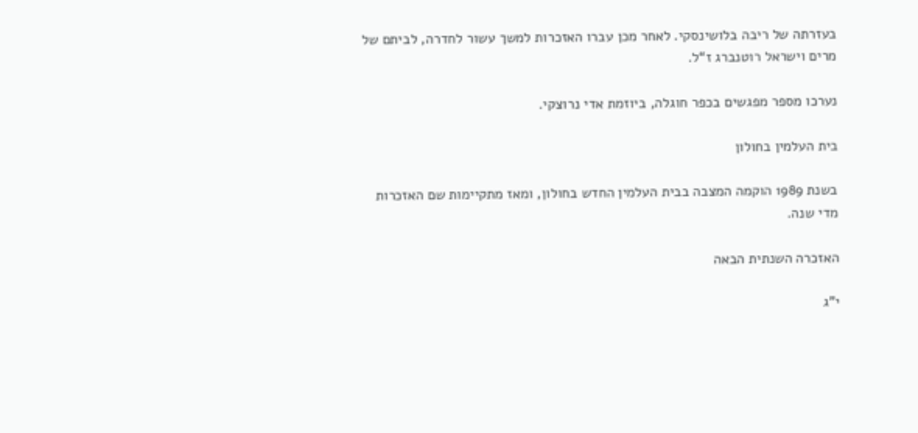בעזרתה של ריבה בלושינסקי. לאחר מכן עברו האזכרות למשך עשור לחדרה, לביתם של מרים וישראל רוטנברג ז“ל.

נערכו מספר מפגשים בכפר חוגלה, ביוזמת אדי נרוצקי.

בית העלמין בחולון

בשנת 1989 הוקמה המצבה בבית העלמין החדש בחולון, ומאז מתקיימות שם האזכרות מדי שנה.

האזכרה השנתית הבאה

י"ג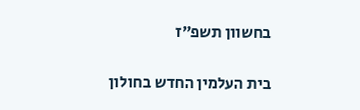בחשוון תשפ״ז

בית העלמין החדש בחולון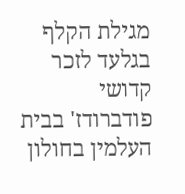מגילת הקלף בגלעד לזכר קדושי פודברודז' בבית העלמין בחולון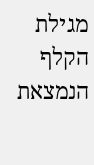מגילת הקלף הנמצאת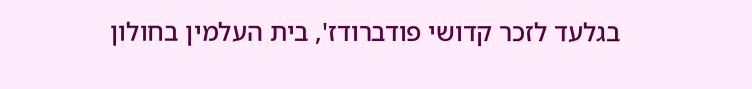בגלעד לזכר קדושי פודברודז', בית העלמין בחולון